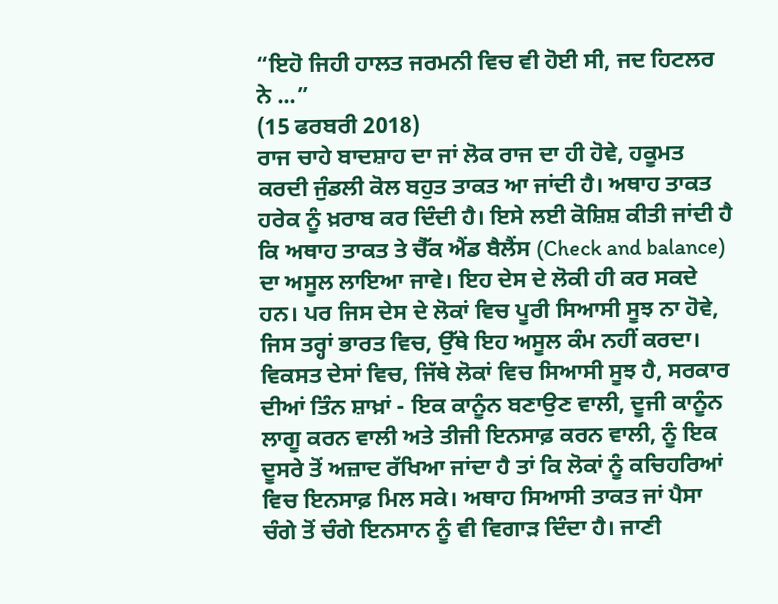“ਇਹੋ ਜਿਹੀ ਹਾਲਤ ਜਰਮਨੀ ਵਿਚ ਵੀ ਹੋਈ ਸੀ, ਜਦ ਹਿਟਲਰ ਨੇ ...”
(15 ਫਰਬਰੀ 2018)
ਰਾਜ ਚਾਹੇ ਬਾਦਸ਼ਾਹ ਦਾ ਜਾਂ ਲੋਕ ਰਾਜ ਦਾ ਹੀ ਹੋਵੇ, ਹਕੂਮਤ ਕਰਦੀ ਜੁੰਡਲੀ ਕੋਲ ਬਹੁਤ ਤਾਕਤ ਆ ਜਾਂਦੀ ਹੈ। ਅਥਾਹ ਤਾਕਤ ਹਰੇਕ ਨੂੰ ਖ਼ਰਾਬ ਕਰ ਦਿੰਦੀ ਹੈ। ਇਸੇ ਲਈ ਕੋਸ਼ਿਸ਼ ਕੀਤੀ ਜਾਂਦੀ ਹੈ ਕਿ ਅਥਾਹ ਤਾਕਤ ਤੇ ਚੈੱਕ ਐਂਡ ਬੈਲੈਂਸ (Check and balance) ਦਾ ਅਸੂਲ ਲਾਇਆ ਜਾਵੇ। ਇਹ ਦੇਸ ਦੇ ਲੋਕੀ ਹੀ ਕਰ ਸਕਦੇ ਹਨ। ਪਰ ਜਿਸ ਦੇਸ ਦੇ ਲੋਕਾਂ ਵਿਚ ਪੂਰੀ ਸਿਆਸੀ ਸੂਝ ਨਾ ਹੋਵੇ, ਜਿਸ ਤਰ੍ਹਾਂ ਭਾਰਤ ਵਿਚ, ਉੱਥੇ ਇਹ ਅਸੂਲ ਕੰਮ ਨਹੀਂ ਕਰਦਾ। ਵਿਕਸਤ ਦੇਸਾਂ ਵਿਚ, ਜਿੱਥੇ ਲੋਕਾਂ ਵਿਚ ਸਿਆਸੀ ਸੂਝ ਹੈ, ਸਰਕਾਰ ਦੀਆਂ ਤਿੰਨ ਸ਼ਾਖ਼ਾਂ - ਇਕ ਕਾਨੂੰਨ ਬਣਾਉਣ ਵਾਲੀ, ਦੂਜੀ ਕਾਨੂੰਨ ਲਾਗੂ ਕਰਨ ਵਾਲੀ ਅਤੇ ਤੀਜੀ ਇਨਸਾਫ਼ ਕਰਨ ਵਾਲੀ, ਨੂੰ ਇਕ ਦੂਸਰੇ ਤੋਂ ਅਜ਼ਾਦ ਰੱਖਿਆ ਜਾਂਦਾ ਹੈ ਤਾਂ ਕਿ ਲੋਕਾਂ ਨੂੰ ਕਚਿਹਰਿਆਂ ਵਿਚ ਇਨਸਾਫ਼ ਮਿਲ ਸਕੇ। ਅਥਾਹ ਸਿਆਸੀ ਤਾਕਤ ਜਾਂ ਪੈਸਾ ਚੰਗੇ ਤੋਂ ਚੰਗੇ ਇਨਸਾਨ ਨੂੰ ਵੀ ਵਿਗਾੜ ਦਿੰਦਾ ਹੈ। ਜਾਣੀ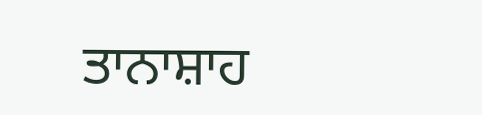ਤਾਨਾਸ਼ਾਹ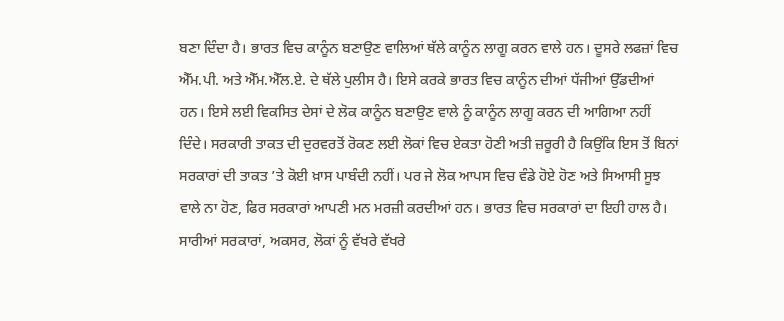ਬਣਾ ਦਿੰਦਾ ਹੈ। ਭਾਰਤ ਵਿਚ ਕਾਨੂੰਨ ਬਣਾਉਣ ਵਾਲਿਆਂ ਥੱਲੇ ਕਾਨੂੰਨ ਲਾਗੂ ਕਰਨ ਵਾਲੇ ਹਨ। ਦੂਸਰੇ ਲਫਜ਼ਾਂ ਵਿਚ ਐੱਮ.ਪੀ. ਅਤੇ ਐੱਮ.ਐੱਲ.ਏ. ਦੇ ਥੱਲੇ ਪੁਲੀਸ ਹੈ। ਇਸੇ ਕਰਕੇ ਭਾਰਤ ਵਿਚ ਕਾਨੂੰਨ ਦੀਆਂ ਧੱਜੀਆਂ ਉੱਡਦੀਆਂ ਹਨ। ਇਸੇ ਲਈ ਵਿਕਸਿਤ ਦੇਸਾਂ ਦੇ ਲੋਕ ਕਾਨੂੰਨ ਬਣਾਉਣ ਵਾਲੇ ਨੂੰ ਕਾਨੂੰਨ ਲਾਗੂ ਕਰਨ ਦੀ ਆਗਿਆ ਨਹੀਂ ਦਿੰਦੇ। ਸਰਕਾਰੀ ਤਾਕਤ ਦੀ ਦੁਰਵਰਤੋਂ ਰੋਕਣ ਲਈ ਲੋਕਾਂ ਵਿਚ ਏਕਤਾ ਹੋਣੀ ਅਤੀ ਜ਼ਰੂਰੀ ਹੈ ਕਿਉਂਕਿ ਇਸ ਤੋਂ ਬਿਨਾਂ ਸਰਕਾਰਾਂ ਦੀ ਤਾਕਤ ’ਤੇ ਕੋਈ ਖ਼ਾਸ ਪਾਬੰਦੀ ਨਹੀਂ। ਪਰ ਜੇ ਲੋਕ ਆਪਸ ਵਿਚ ਵੰਡੇ ਹੋਏ ਹੋਣ ਅਤੇ ਸਿਆਸੀ ਸੂਝ ਵਾਲੇ ਨਾ ਹੋਣ, ਫਿਰ ਸਰਕਾਰਾਂ ਆਪਣੀ ਮਨ ਮਰਜ਼ੀ ਕਰਦੀਆਂ ਹਨ। ਭਾਰਤ ਵਿਚ ਸਰਕਾਰਾਂ ਦਾ ਇਹੀ ਹਾਲ ਹੈ।
ਸਾਰੀਆਂ ਸਰਕਾਰਾਂ, ਅਕਸਰ, ਲੋਕਾਂ ਨੂੰ ਵੱਖਰੇ ਵੱਖਰੇ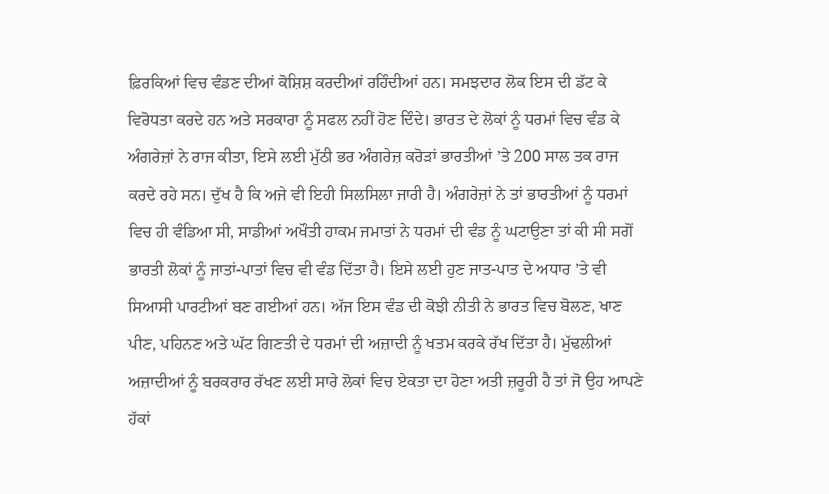ਫ਼ਿਰਕਿਆਂ ਵਿਚ ਵੰਡਣ ਦੀਆਂ ਕੋਸ਼ਿਸ਼ ਕਰਦੀਆਂ ਰਹਿੰਦੀਆਂ ਹਨ। ਸਮਝਦਾਰ ਲੋਕ ਇਸ ਦੀ ਡੱਟ ਕੇ ਵਿਰੋਧਤਾ ਕਰਦੇ ਹਨ ਅਤੇ ਸਰਕਾਰਾ ਨੂੰ ਸਫਲ ਨਹੀਂ ਹੋਣ ਦਿੰਦੇ। ਭਾਰਤ ਦੇ ਲੋਕਾਂ ਨੂੰ ਧਰਮਾਂ ਵਿਚ ਵੰਡ ਕੇ ਅੰਗਰੇਜ਼ਾਂ ਨੇ ਰਾਜ ਕੀਤਾ, ਇਸੇ ਲਈ ਮੁੱਠੀ ਭਰ ਅੰਗਰੇਜ਼ ਕਰੋੜਾਂ ਭਾਰਤੀਆਂ ’ਤੇ 200 ਸਾਲ ਤਕ ਰਾਜ ਕਰਦੇ ਰਹੇ ਸਨ। ਦੁੱਖ ਹੈ ਕਿ ਅਜੇ ਵੀ ਇਹੀ ਸਿਲਸਿਲਾ ਜਾਰੀ ਹੈ। ਅੰਗਰੇਜ਼ਾਂ ਨੇ ਤਾਂ ਭਾਰਤੀਆਂ ਨੂੰ ਧਰਮਾਂ ਵਿਚ ਹੀ ਵੰਡਿਆ ਸੀ, ਸਾਡੀਆਂ ਅਖੌਤੀ ਹਾਕਮ ਜਮਾਤਾਂ ਨੇ ਧਰਮਾਂ ਦੀ ਵੰਡ ਨੂੰ ਘਟਾਉਣਾ ਤਾਂ ਕੀ ਸੀ ਸਗੋਂ ਭਾਰਤੀ ਲੋਕਾਂ ਨੂੰ ਜਾਤਾਂ-ਪਾਤਾਂ ਵਿਚ ਵੀ ਵੰਡ ਦਿੱਤਾ ਹੈ। ਇਸੇ ਲਈ ਹੁਣ ਜਾਤ-ਪਾਤ ਦੇ ਅਧਾਰ ’ਤੇ ਵੀ ਸਿਆਸੀ ਪਾਰਟੀਆਂ ਬਣ ਗਈਆਂ ਹਨ। ਅੱਜ ਇਸ ਵੰਡ ਦੀ ਕੋਝੀ ਨੀਤੀ ਨੇ ਭਾਰਤ ਵਿਚ ਬੋਲਣ, ਖਾਣ ਪੀਣ, ਪਹਿਨਣ ਅਤੇ ਘੱਟ ਗਿਣਤੀ ਦੇ ਧਰਮਾਂ ਦੀ ਅਜ਼ਾਦੀ ਨੂੰ ਖਤਮ ਕਰਕੇ ਰੱਖ ਦਿੱਤਾ ਹੈ। ਮੁੱਢਲੀਆਂ ਅਜ਼ਾਦੀਆਂ ਨੂੰ ਬਰਕਰਾਰ ਰੱਖਣ ਲਈ ਸਾਰੇ ਲੋਕਾਂ ਵਿਚ ਏਕਤਾ ਦਾ ਹੋਣਾ ਅਤੀ ਜ਼ਰੂਰੀ ਹੈ ਤਾਂ ਜੋ ਉਹ ਆਪਣੇ ਹੱਕਾਂ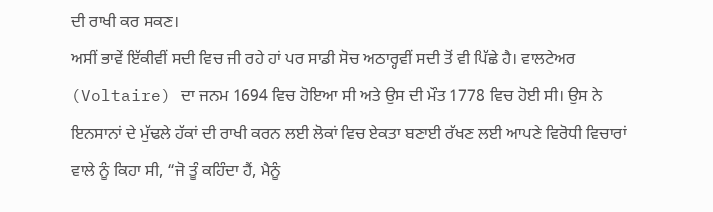ਦੀ ਰਾਖੀ ਕਰ ਸਕਣ।
ਅਸੀਂ ਭਾਵੇਂ ਇੱਕੀਵੀਂ ਸਦੀ ਵਿਚ ਜੀ ਰਹੇ ਹਾਂ ਪਰ ਸਾਡੀ ਸੋਚ ਅਠਾਰ੍ਹਵੀਂ ਸਦੀ ਤੋਂ ਵੀ ਪਿੱਛੇ ਹੈ। ਵਾਲਟੇਅਰ (Voltaire) ਦਾ ਜਨਮ 1694 ਵਿਚ ਹੋਇਆ ਸੀ ਅਤੇ ਉਸ ਦੀ ਮੌਤ 1778 ਵਿਚ ਹੋਈ ਸੀ। ਉਸ ਨੇ ਇਨਸਾਨਾਂ ਦੇ ਮੁੱਢਲੇ ਹੱਕਾਂ ਦੀ ਰਾਖੀ ਕਰਨ ਲਈ ਲੋਕਾਂ ਵਿਚ ਏਕਤਾ ਬਣਾਈ ਰੱਖਣ ਲਈ ਆਪਣੇ ਵਿਰੋਧੀ ਵਿਚਾਰਾਂ ਵਾਲੇ ਨੂੰ ਕਿਹਾ ਸੀ, “ਜੋ ਤੂੰ ਕਹਿੰਦਾ ਹੈਂ, ਮੈਨੂੰ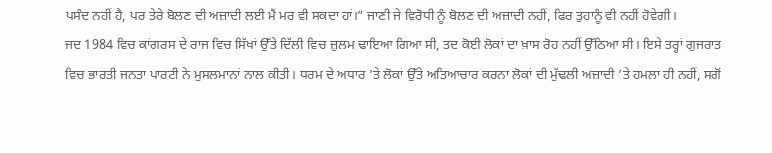ਪਸੰਦ ਨਹੀਂ ਹੈ, ਪਰ ਤੇਰੇ ਬੋਲਣ ਦੀ ਅਜ਼ਾਦੀ ਲਈ ਮੈਂ ਮਰ ਵੀ ਸਕਦਾ ਹਾਂ।” ਜਾਣੀ ਜੇ ਵਿਰੋਧੀ ਨੂੰ ਬੋਲਣ ਦੀ ਅਜ਼ਾਦੀ ਨਹੀਂ, ਫਿਰ ਤੁਹਾਨੂੰ ਵੀ ਨਹੀਂ ਹੋਵੇਗੀ।
ਜਦ 1984 ਵਿਚ ਕਾਂਗਰਸ ਦੇ ਰਾਜ ਵਿਚ ਸਿੱਖਾਂ ਉੱਤੇ ਦਿੱਲੀ ਵਿਚ ਜ਼ੁਲਮ ਢਾਇਆ ਗਿਆ ਸੀ, ਤਦ ਕੋਈ ਲੋਕਾਂ ਦਾ ਖ਼ਾਸ ਰੋਹ ਨਹੀਂ ਉੱਠਿਆ ਸੀ। ਇਸੇ ਤਰ੍ਹਾਂ ਗੁਜਰਾਤ ਵਿਚ ਭਾਰਤੀ ਜਨਤਾ ਪਾਰਟੀ ਨੇ ਮੁਸਲਮਾਨਾਂ ਨਾਲ ਕੀਤੀ। ਧਰਮ ਦੇ ਅਧਾਰ ’ਤੇ ਲੋਕਾਂ ਉੱਤੇ ਅਤਿਆਚਾਰ ਕਰਨਾ ਲੋਕਾਂ ਦੀ ਮੁੱਢਲੀ ਅਜ਼ਾਦੀ ’ਤੇ ਹਮਲਾ ਹੀ ਨਹੀਂ, ਸਗੋਂ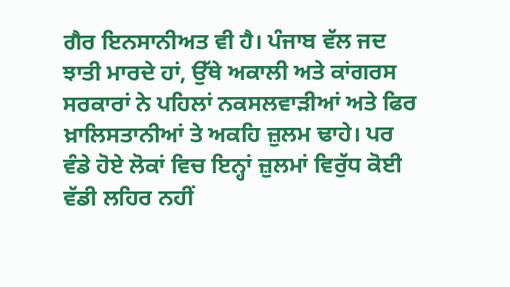ਗੈਰ ਇਨਸਾਨੀਅਤ ਵੀ ਹੈ। ਪੰਜਾਬ ਵੱਲ ਜਦ ਝਾਤੀ ਮਾਰਦੇ ਹਾਂ, ਉੱਥੇ ਅਕਾਲੀ ਅਤੇ ਕਾਂਗਰਸ ਸਰਕਾਰਾਂ ਨੇ ਪਹਿਲਾਂ ਨਕਸਲਵਾੜੀਆਂ ਅਤੇ ਫਿਰ ਖ਼ਾਲਿਸਤਾਨੀਆਂ ਤੇ ਅਕਹਿ ਜ਼ੁਲਮ ਢਾਹੇ। ਪਰ ਵੰਡੇ ਹੋਏ ਲੋਕਾਂ ਵਿਚ ਇਨ੍ਹਾਂ ਜ਼ੁਲਮਾਂ ਵਿਰੁੱਧ ਕੋਈ ਵੱਡੀ ਲਹਿਰ ਨਹੀਂ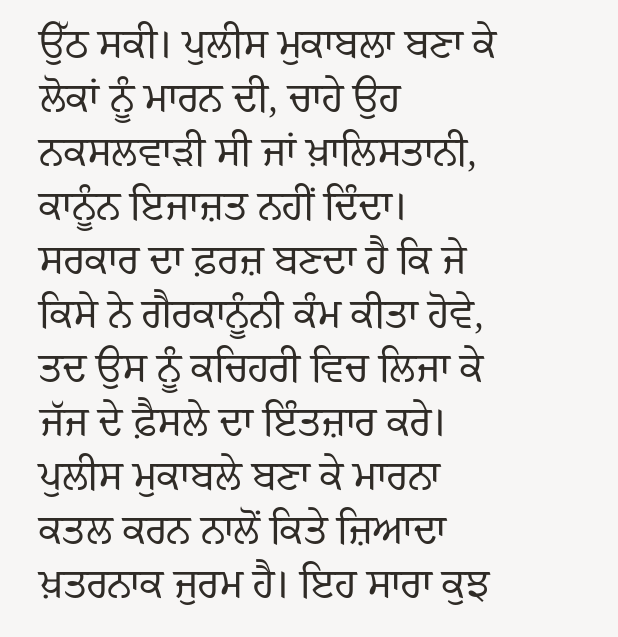ਉੱਠ ਸਕੀ। ਪੁਲੀਸ ਮੁਕਾਬਲਾ ਬਣਾ ਕੇ ਲੋਕਾਂ ਨੂੰ ਮਾਰਨ ਦੀ, ਚਾਹੇ ਉਹ ਨਕਸਲਵਾੜੀ ਸੀ ਜਾਂ ਖ਼ਾਲਿਸਤਾਨੀ, ਕਾਨੂੰਨ ਇਜਾਜ਼ਤ ਨਹੀਂ ਦਿੰਦਾ। ਸਰਕਾਰ ਦਾ ਫ਼ਰਜ਼ ਬਣਦਾ ਹੈ ਕਿ ਜੇ ਕਿਸੇ ਨੇ ਗੈਰਕਾਨੂੰਨੀ ਕੰਮ ਕੀਤਾ ਹੋਵੇ, ਤਦ ਉਸ ਨੂੰ ਕਚਿਹਰੀ ਵਿਚ ਲਿਜਾ ਕੇ ਜੱਜ ਦੇ ਫ਼ੈਸਲੇ ਦਾ ਇੰਤਜ਼ਾਰ ਕਰੇ। ਪੁਲੀਸ ਮੁਕਾਬਲੇ ਬਣਾ ਕੇ ਮਾਰਨਾ ਕਤਲ ਕਰਨ ਨਾਲੋਂ ਕਿਤੇ ਜ਼ਿਆਦਾ ਖ਼ਤਰਨਾਕ ਜੁਰਮ ਹੈ। ਇਹ ਸਾਰਾ ਕੁਝ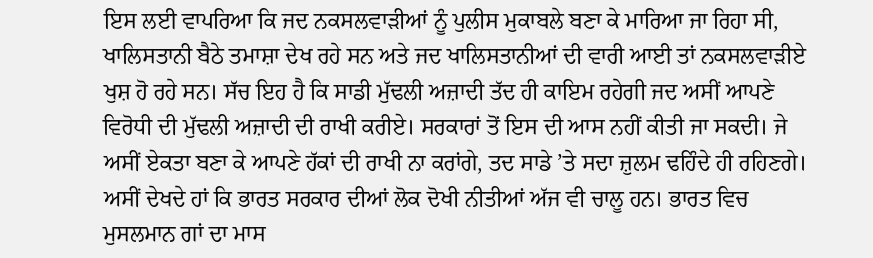ਇਸ ਲਈ ਵਾਪਰਿਆ ਕਿ ਜਦ ਨਕਸਲਵਾੜੀਆਂ ਨੂੰ ਪੁਲੀਸ ਮੁਕਾਬਲੇ ਬਣਾ ਕੇ ਮਾਰਿਆ ਜਾ ਰਿਹਾ ਸੀ, ਖਾਲਿਸਤਾਨੀ ਬੈਠੇ ਤਮਾਸ਼ਾ ਦੇਖ ਰਹੇ ਸਨ ਅਤੇ ਜਦ ਖਾਲਿਸਤਾਨੀਆਂ ਦੀ ਵਾਰੀ ਆਈ ਤਾਂ ਨਕਸਲਵਾੜੀਏ ਖੁਸ਼ ਹੋ ਰਹੇ ਸਨ। ਸੱਚ ਇਹ ਹੈ ਕਿ ਸਾਡੀ ਮੁੱਢਲੀ ਅਜ਼ਾਦੀ ਤੱਦ ਹੀ ਕਾਇਮ ਰਹੇਗੀ ਜਦ ਅਸੀਂ ਆਪਣੇ ਵਿਰੋਧੀ ਦੀ ਮੁੱਢਲੀ ਅਜ਼ਾਦੀ ਦੀ ਰਾਖੀ ਕਰੀਏ। ਸਰਕਾਰਾਂ ਤੋਂ ਇਸ ਦੀ ਆਸ ਨਹੀਂ ਕੀਤੀ ਜਾ ਸਕਦੀ। ਜੇ ਅਸੀਂ ਏਕਤਾ ਬਣਾ ਕੇ ਆਪਣੇ ਹੱਕਾਂ ਦੀ ਰਾਖੀ ਨਾ ਕਰਾਂਗੇ, ਤਦ ਸਾਡੇ ’ਤੇ ਸਦਾ ਜ਼ੁਲਮ ਢਹਿੰਦੇ ਹੀ ਰਹਿਣਗੇ।
ਅਸੀਂ ਦੇਖਦੇ ਹਾਂ ਕਿ ਭਾਰਤ ਸਰਕਾਰ ਦੀਆਂ ਲੋਕ ਦੋਖੀ ਨੀਤੀਆਂ ਅੱਜ ਵੀ ਚਾਲੂ ਹਨ। ਭਾਰਤ ਵਿਚ ਮੁਸਲਮਾਨ ਗਾਂ ਦਾ ਮਾਸ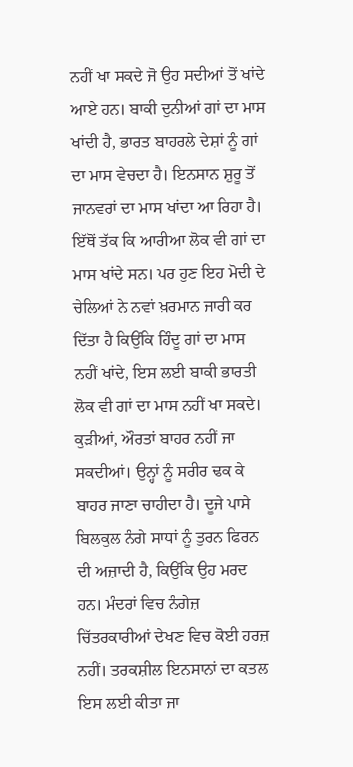ਨਹੀਂ ਖਾ ਸਕਦੇ ਜੋ ਉਹ ਸਦੀਆਂ ਤੋਂ ਖਾਂਦੇ ਆਏ ਹਨ। ਬਾਕੀ ਦੁਨੀਆਂ ਗਾਂ ਦਾ ਮਾਸ ਖਾਂਦੀ ਹੈ, ਭਾਰਤ ਬਾਹਰਲੇ ਦੇਸ਼ਾਂ ਨੂੰ ਗਾਂ ਦਾ ਮਾਸ ਵੇਚਦਾ ਹੈ। ਇਨਸਾਨ ਸ਼ੁਰੂ ਤੋਂ ਜਾਨਵਰਾਂ ਦਾ ਮਾਸ ਖਾਂਦਾ ਆ ਰਿਹਾ ਹੈ। ਇੱਥੋਂ ਤੱਕ ਕਿ ਆਰੀਆ ਲੋਕ ਵੀ ਗਾਂ ਦਾ ਮਾਸ ਖਾਂਦੇ ਸਨ। ਪਰ ਹੁਣ ਇਹ ਮੋਦੀ ਦੇ ਚੇਲਿਆਂ ਨੇ ਨਵਾਂ ਖ਼ਰਮਾਨ ਜਾਰੀ ਕਰ ਦਿੱਤਾ ਹੈ ਕਿਉਂਕਿ ਹਿੰਦੂ ਗਾਂ ਦਾ ਮਾਸ ਨਹੀਂ ਖਾਂਦੇ, ਇਸ ਲਈ ਬਾਕੀ ਭਾਰਤੀ ਲੋਕ ਵੀ ਗਾਂ ਦਾ ਮਾਸ ਨਹੀਂ ਖਾ ਸਕਦੇ। ਕੁੜੀਆਂ, ਔਰਤਾਂ ਬਾਹਰ ਨਹੀਂ ਜਾ ਸਕਦੀਆਂ। ਉਨ੍ਹਾਂ ਨੂੰ ਸਰੀਰ ਢਕ ਕੇ ਬਾਹਰ ਜਾਣਾ ਚਾਹੀਦਾ ਹੈ। ਦੂਜੇ ਪਾਸੇ ਬਿਲਕੁਲ ਨੰਗੇ ਸਾਧਾਂ ਨੂੰ ਤੁਰਨ ਫਿਰਨ ਦੀ ਅਜ਼ਾਦੀ ਹੈ, ਕਿਉਂਕਿ ਉਹ ਮਰਦ ਹਨ। ਮੰਦਰਾਂ ਵਿਚ ਨੰਗੇਜ਼ ਚਿੱਤਰਕਾਰੀਆਂ ਦੇਖਣ ਵਿਚ ਕੋਈ ਹਰਜ਼ ਨਹੀਂ। ਤਰਕਸ਼ੀਲ ਇਨਸਾਨਾਂ ਦਾ ਕਤਲ ਇਸ ਲਈ ਕੀਤਾ ਜਾ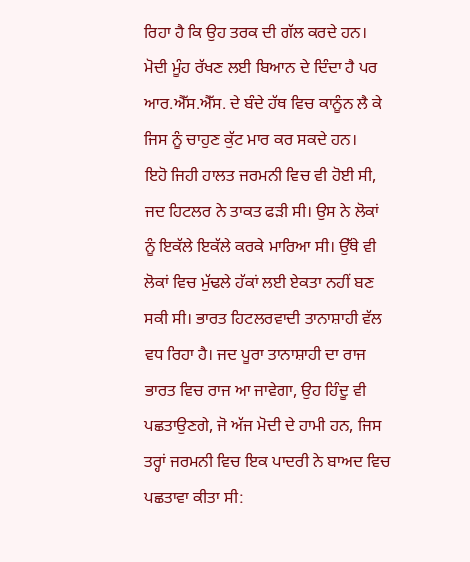ਰਿਹਾ ਹੈ ਕਿ ਉਹ ਤਰਕ ਦੀ ਗੱਲ ਕਰਦੇ ਹਨ। ਮੋਦੀ ਮੂੰਹ ਰੱਖਣ ਲਈ ਬਿਆਨ ਦੇ ਦਿੰਦਾ ਹੈ ਪਰ ਆਰ.ਐੱਸ.ਐੱਸ. ਦੇ ਬੰਦੇ ਹੱਥ ਵਿਚ ਕਾਨੂੰਨ ਲੈ ਕੇ ਜਿਸ ਨੂੰ ਚਾਹੁਣ ਕੁੱਟ ਮਾਰ ਕਰ ਸਕਦੇ ਹਨ।
ਇਹੋ ਜਿਹੀ ਹਾਲਤ ਜਰਮਨੀ ਵਿਚ ਵੀ ਹੋਈ ਸੀ, ਜਦ ਹਿਟਲਰ ਨੇ ਤਾਕਤ ਫੜੀ ਸੀ। ਉਸ ਨੇ ਲੋਕਾਂ ਨੂੰ ਇਕੱਲੇ ਇਕੱਲੇ ਕਰਕੇ ਮਾਰਿਆ ਸੀ। ਉੱਥੇ ਵੀ ਲੋਕਾਂ ਵਿਚ ਮੁੱਢਲੇ ਹੱਕਾਂ ਲਈ ਏਕਤਾ ਨਹੀਂ ਬਣ ਸਕੀ ਸੀ। ਭਾਰਤ ਹਿਟਲਰਵਾਦੀ ਤਾਨਾਸ਼ਾਹੀ ਵੱਲ ਵਧ ਰਿਹਾ ਹੈ। ਜਦ ਪੂਰਾ ਤਾਨਾਸ਼ਾਹੀ ਦਾ ਰਾਜ ਭਾਰਤ ਵਿਚ ਰਾਜ ਆ ਜਾਵੇਗਾ, ਉਹ ਹਿੰਦੂ ਵੀ ਪਛਤਾਉਣਗੇ, ਜੋ ਅੱਜ ਮੋਦੀ ਦੇ ਹਾਮੀ ਹਨ, ਜਿਸ ਤਰ੍ਹਾਂ ਜਰਮਨੀ ਵਿਚ ਇਕ ਪਾਦਰੀ ਨੇ ਬਾਅਦ ਵਿਚ ਪਛਤਾਵਾ ਕੀਤਾ ਸੀ: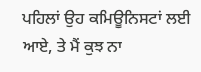ਪਹਿਲਾਂ ਉਹ ਕਮਿਊਨਿਸਟਾਂ ਲਈ ਆਏ, ਤੇ ਮੈਂ ਕੁਝ ਨਾ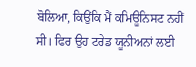ਬੋਲਿਆ, ਕਿਉਂਕਿ ਮੈਂ ਕਮਿਊਨਿਸਟ ਨਹੀਂ ਸੀ। ਫਿਰ ਉਹ ਟਰੇਡ ਯੂਨੀਅਨਾਂ ਲਈ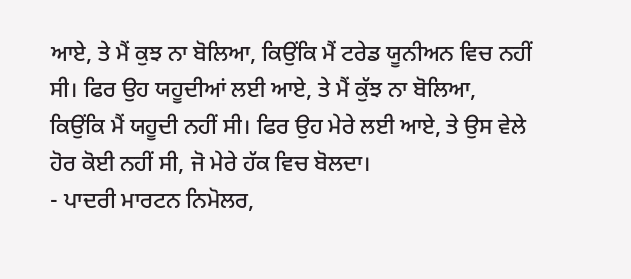ਆਏ, ਤੇ ਮੈਂ ਕੁਝ ਨਾ ਬੋਲਿਆ, ਕਿਉਂਕਿ ਮੈਂ ਟਰੇਡ ਯੂਨੀਅਨ ਵਿਚ ਨਹੀਂ ਸੀ। ਫਿਰ ਉਹ ਯਹੂਦੀਆਂ ਲਈ ਆਏ, ਤੇ ਮੈਂ ਕੁੱਝ ਨਾ ਬੋਲਿਆ, ਕਿਉਂਕਿ ਮੈਂ ਯਹੂਦੀ ਨਹੀਂ ਸੀ। ਫਿਰ ਉਹ ਮੇਰੇ ਲਈ ਆਏ, ਤੇ ਉਸ ਵੇਲੇ ਹੋਰ ਕੋਈ ਨਹੀਂ ਸੀ, ਜੋ ਮੇਰੇ ਹੱਕ ਵਿਚ ਬੋਲਦਾ।
- ਪਾਦਰੀ ਮਾਰਟਨ ਨਿਮੋਲਰ,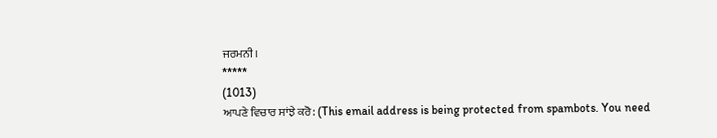ਜਰਮਨੀ।
*****
(1013)
ਆਪਣੇ ਵਿਚਾਰ ਸਾਂਝੇ ਕਰੋ: (This email address is being protected from spambots. You need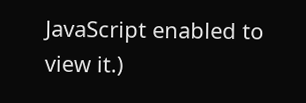JavaScript enabled to view it.)